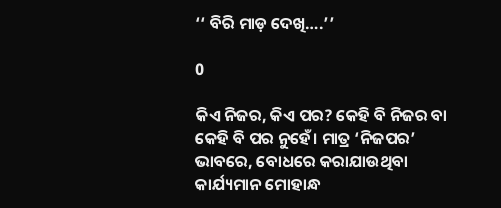‘‘ ବିରି ମାଡ଼ ଦେଖି….’’

0

କିଏ ନିଜର, କିଏ ପର? କେହି ବି ନିଜର ବା କେହି ବି ପର ନୁହେଁ। ମାତ୍ର ‘ନିଜପର’ ଭାବରେ, ବୋଧରେ କରାଯାଉଥିବା କାର୍ଯ୍ୟମାନ ମୋହାନ୍ଧ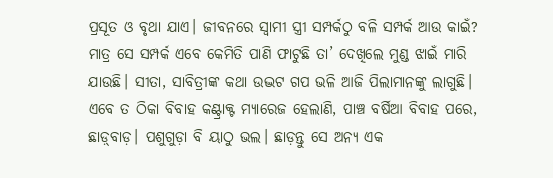ପ୍ରସୂତ ଓ ବୃଥା ଯାଏ। ଜୀବନରେ ସ୍ୱାମୀ ସ୍ତ୍ରୀ ସମ୍ପର୍କଠୁ ବଳି ସମ୍ପର୍କ ଆଉ କାଇଁ? ମାତ୍ର ସେ ସମ୍ପର୍କ ଏବେ କେମିତି ପାଣି ଫାଟୁଛି ତା’ ଦେଖିଲେ ମୁଣ୍ଡ ଝାଇଁ ମାରି ଯାଉଛି। ସୀତା, ସାବିତ୍ରୀଙ୍କ କଥା ଉଦ୍ଭଟ ଗପ ଭଳି ଆଜି ପିଲାମାନଙ୍କୁ ଲାଗୁଛି। ଏବେ ତ ଠିକା ବିବାହ କଣ୍ଟ୍ରାକ୍ଟ ମ୍ୟାରେଜ ହେଲାଣି, ପାଞ୍ଚ ବର୍ଷିଆ ବିବାହ ପରେ, ଛାଡ଼୍‌ବାଡ଼। ପଶୁଗୁଡ଼ା ବି ୟାଠୁ ଭଲ। ଛାଡ଼ନ୍ତୁ ସେ ଅନ୍ୟ ଏକ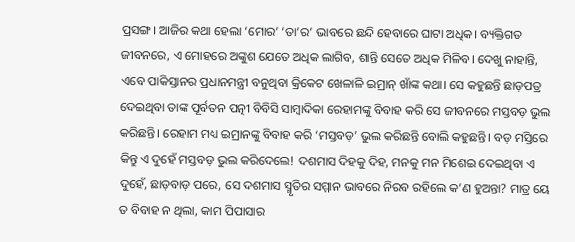ପ୍ରସଙ୍ଗ। ଆଜିର କଥା ହେଲା ‘ମୋର’ ‘ତା’ର’ ଭାବରେ ଛନ୍ଦି ହେବାରେ ଘାଟା ଅଧିକ। ବ୍ୟକ୍ତିଗତ ଜୀବନରେ, ଏ ମୋହରେ ଅଙ୍କୁଶ ଯେତେ ଅଧିକ ଲାଗିବ, ଶାନ୍ତି ସେତେ ଅଧିକ ମିଳିବ। ଦେଖୁ ନାହାନ୍ତି, ଏବେ ପାକିସ୍ତାନର ପ୍ରଧାନମନ୍ତ୍ରୀ ବନୁଥିବା କ୍ରିକେଟ ଖେଳାଳି ଇମ୍ରାନ୍‌ ଖାଁଙ୍କ କଥା। ସେ କହୁଛନ୍ତି ଛାଡ଼ପତ୍ର ଦେଇଥିବା ତାଙ୍କ ପୂର୍ବତନ ପତ୍ନୀ ବିବିସି ସାମ୍ବାଦିକା ରେହାମଙ୍କୁ ବିବାହ କରି ସେ ଜୀବନରେ ମସ୍ତବଡ଼ ଭୁଲ କରିଛନ୍ତି। ରେହାମ ମଧ୍ୟ ଇମ୍ରାନଙ୍କୁ ବିବାହ କରି ‘ମସ୍ତବଡ଼’ ଭୁଲ କରିଛନ୍ତି ବୋଲି କହୁଛନ୍ତି। ବଡ଼ ମସ୍ତିରେ କିନ୍ତୁ ଏ ଦୁହେଁ ମସ୍ତବଡ଼ ଭୁଲ କରିଦେଲେ! ଦଶମାସ ଦିହକୁ ଦିହ, ମନକୁ ମନ ମିଶେଇ ଦେଇଥିବା ଏ ଦୁହେଁ, ଛାଡ଼ବାଡ଼ ପରେ, ସେ ଦଶମାସ ସ୍ମୃତିର ସମ୍ମାନ ଭାବରେ ନିରବ ରହିଲେ କ’ଣ ହୁଅନ୍ତା? ମାତ୍ର ୟେ ତ ବିବାହ ନ ଥିଲା, କାମ ପିପାସାର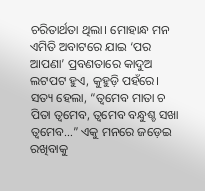ଚରିତାର୍ଥତା ଥିଲା। ମୋହାନ୍ଧ ମନ ଏମିତି ଅବାଟରେ ଯାଇ ‘ପର ଆପଣା’ ପ୍ରବଣତାରେ କାଦୁଅ ଲଟପଟ ହୁଏ, କୁହୁଡ଼ି ପହଁରେ। ସତ୍ୟ ହେଲା, “ତ୍ୱମେବ ମାତା ଚ ପିତା ତ୍ୱମେବ, ତ୍ୱମେବ ବନ୍ଧୁଶ୍ଚ ସଖା ତ୍ୱମେବ…” ଏକୁ ମନରେ ଜଡ଼େଇ ରଖିବାକୁ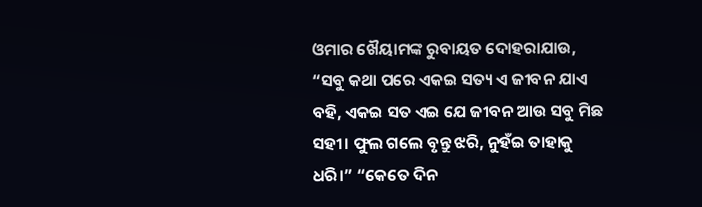ଓମାର ଖୈୟାମଙ୍କ ରୁବାୟତ ଦୋହରାଯାଉ, “ସବୁ କଥା ପରେ ଏକଇ ସତ୍ୟ ଏ ଜୀବନ ଯାଏ ବହି, ଏକଇ ସତ ଏଇ ଯେ ଜୀବନ ଆଉ ସବୁ ମିଛ ସହୀ। ଫୁଲ ଗଲେ ବୃନ୍ତୁ ଝରି, ନୁହଁଇ ତାହାକୁ ଧରି।” “କେତେ ଦିନ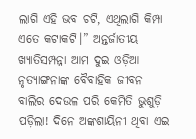ଲାଗି ଏହି ଭବ ଚଟି, ଏଥିଲାଗି କିମ୍ପା ଏତେ କଟାକଟି।” ଅନ୍ତର୍ଜାତୀୟ ଖ୍ୟାତିସମ୍ପନ୍ନା ଆମ ଦୁଇ ଓଡ଼ିଆ ନୃତ୍ୟାଙ୍ଗନାଙ୍କ ବୈବାହିକ ଜୀବନ ବାଲିର ଦେଉଳ ପରି କେମିତି ଭୁଶୁଡ଼ି ପଡ଼ିଲା! ଦିନେ ଅଙ୍କଶାୟିନୀ ଥିବା ଏଇ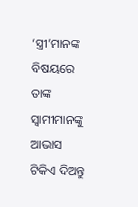‘ସ୍ତ୍ରୀ’ମାନଙ୍କ ବିଷୟରେ ତାଙ୍କ ସ୍ୱାମୀମାନଙ୍କୁ ଆଭାସ ଟିକିଏ ଦିଅନ୍ତୁ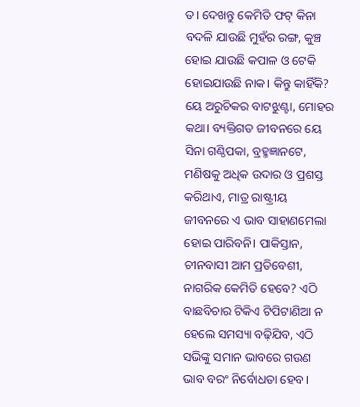ତ। ଦେଖନ୍ତୁ କେମିତି ଫଟ୍‌ କିନା ବଦଳି ଯାଉଛି ମୁହଁର ରଙ୍ଗ, କୁଞ୍ଚ ହୋଇ ଯାଉଛି କପାଳ ଓ ଟେକି ହୋଇଯାଉଛି ନାକ। କିନ୍ତୁ କାହିଁକି? ୟେ ଅରୁଚିକର ବାଟଝୁଣ୍ଟା, ମୋହର କଥା। ବ୍ୟକ୍ତିଗତ ଜୀବନରେ ୟେ ସିନା ଗଣ୍ଠିପକା, ବ୍ରହ୍ମଜ୍ଞାନଟେ, ମଣିଷକୁ ଅଧିକ ଉଦାର ଓ ପ୍ରଶସ୍ତ କରିଥାଏ, ମାତ୍ର ରାଷ୍ଟ୍ରୀୟ ଜୀବନରେ ଏ ଭାବ ସାହାଣମେଲା ହୋଇ ପାରିବନି। ପାକିସ୍ତାନ, ଚୀନବାସୀ ଆମ ପ୍ରତିବେଶୀ, ନାଗରିକ କେମିତି ହେବେ? ଏଠି ବାଛବିଚାର ଟିକିଏ ଟିପିଟାଣିଆ ନ ହେଲେ ସମସ୍ୟା ବଢ଼ିଯିବ, ଏଠି ସଭିଙ୍କୁ ସମାନ ଭାବରେ ଗଉଣ ଭାବ ବରଂ ନିର୍ବୋଧତା ହେବ।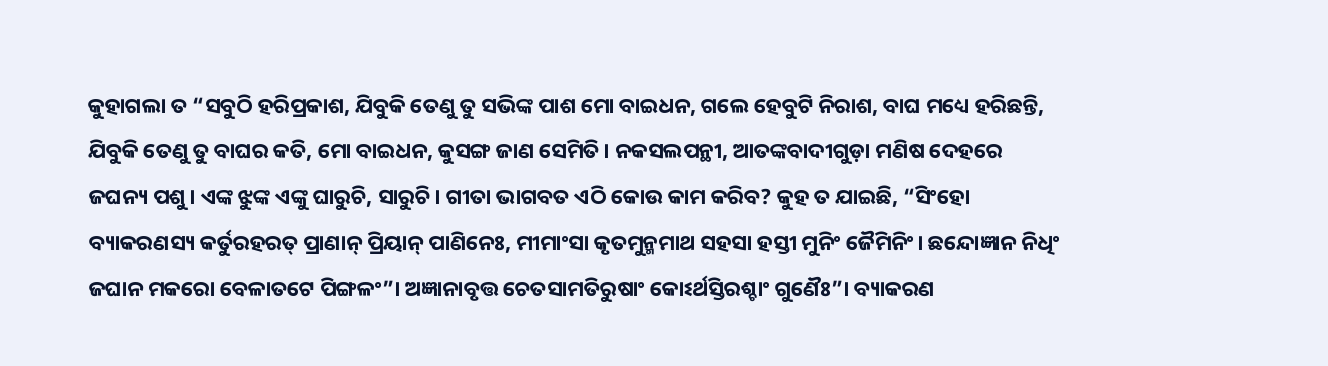କୁହାଗଲା ତ “ସବୁଠି ହରିପ୍ରକାଶ, ଯିବୁକି ତେଣୁ ତୁ ସଭିଙ୍କ ପାଶ ମୋ ବାଇଧନ, ଗଲେ ହେବୁଟି ନିରାଶ, ବାଘ ମଧ୍ୟେ ହରିଛନ୍ତି, ଯିବୁକି ତେଣୁ ତୁ ବାଘର କତି, ମୋ ବାଇଧନ, କୁସଙ୍ଗ ଜାଣ ସେମିତି। ନକସଲପନ୍ଥୀ, ଆତଙ୍କବାଦୀଗୁଡ଼ା ମଣିଷ ଦେହରେ ଜଘନ୍ୟ ପଶୁ। ଏଙ୍କ ଝୁଙ୍କ ଏଙ୍କୁ ଘାରୁଚି, ସାରୁଚି। ଗୀତା ଭାଗବତ ଏଠି କୋଉ କାମ କରିବ? କୁହ ତ ଯାଇଛି, “ସିଂହୋ ବ୍ୟାକରଣସ୍ୟ କର୍ତୁରହରତ୍‌ ପ୍ରାଣାନ୍‌ ପ୍ରିୟାନ୍‌ ପାଣିନେଃ, ମୀମାଂସା କୃତମୁନ୍ମମାଥ ସହସା ହସ୍ତୀ ମୁନିଂ ଜୈମିନିଂ। ଛନ୍ଦୋଜ୍ଞାନ ନିଧିଂ ଜଘାନ ମକରୋ ବେଳାତଟେ ପିଙ୍ଗଳଂ”। ଅଜ୍ଞାନାବୃତ୍ତ ଚେତସାମତିରୁଷାଂ କୋଽର୍ଥସ୍ତିରଶ୍ଚାଂ ଗୁଣୈଃ”। ବ୍ୟାକରଣ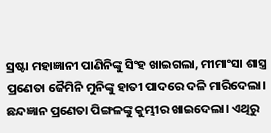ସ୍ରଷ୍ଟା ମହାଜ୍ଞାନୀ ପାଣିନିଙ୍କୁ ସିଂହ ଖାଇଗଲା, ମୀମାଂସା ଶାସ୍ତ୍ର ପ୍ରଣେତା ଜୈମିନି ମୁନିଙ୍କୁ ହାତୀ ପାଦରେ ଦଳି ମାରିଦେଲା। ଛନ୍ଦଜ୍ଞାନ ପ୍ରଣେତା ପିଙ୍ଗଳଙ୍କୁ କୁମ୍ଭୀର ଖାଇଦେଲା। ଏଥିରୁ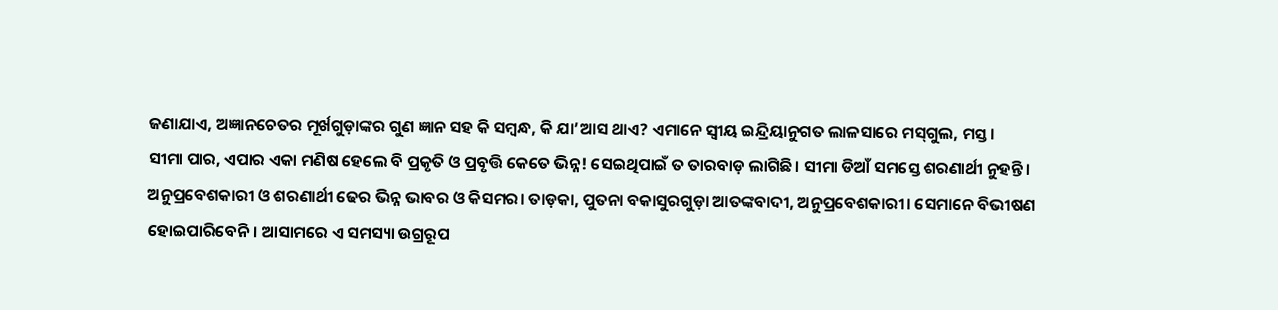ଜଣାଯାଏ, ଅଜ୍ଞାନଚେତର ମୂର୍ଖଗୁଡ଼ାଙ୍କର ଗୁଣ ଜ୍ଞାନ ସହ କି ସମ୍ବନ୍ଧ, କି ଯା’ଆସ ଥାଏ? ଏମାନେ ସ୍ୱୀୟ ଇନ୍ଦ୍ରିୟାନୁଗତ ଲାଳସାରେ ମସ୍‌ଗୁଲ, ମସ୍ତ।
ସୀମା ପାର, ଏପାର ଏକା ମଣିଷ ହେଲେ ବି ପ୍ରକୃତି ଓ ପ୍ରବୃତ୍ତି କେତେ ଭିନ୍ନ! ସେଇଥିପାଇଁ ତ ତାରବାଡ଼ ଲାଗିଛି। ସୀମା ଡିଆଁ ସମସ୍ତେ ଶରଣାର୍ଥୀ ନୁହନ୍ତି। ଅନୁପ୍ରବେଶକାରୀ ଓ ଶରଣାର୍ଥୀ ଢେର ଭିନ୍ନ ଭାବର ଓ କିସମର। ତାଡ଼କା, ପୁତନା ବକାସୁରଗୁଡ଼ା ଆତଙ୍କବାଦୀ, ଅନୁପ୍ରବେଶକାରୀ। ସେମାନେ ବିଭୀଷଣ ହୋଇପାରିବେନି। ଆସାମରେ ଏ ସମସ୍ୟା ଉଗ୍ରରୂପ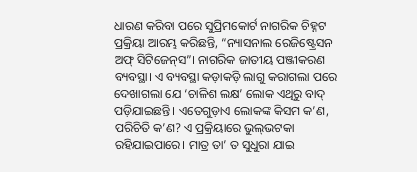ଧାରଣ କରିବା ପରେ ସୁପ୍ରିମକୋର୍ଟ ନାଗରିକ ଚିହ୍ନଟ ପ୍ରକ୍ରିୟା ଆରମ୍ଭ କରିଛନ୍ତି, “ନ୍ୟାସନାଲ ରେଜିଷ୍ଟ୍ରେସନ ଅଫ୍‌ ସିଟିଜେନ୍‌ସ”। ନାଗରିକ ଜାତୀୟ ପଞ୍ଜୀକରଣ ବ୍ୟବସ୍ଥା। ଏ ବ୍ୟବସ୍ଥା କଡ଼ାକଡ଼ି ଲାଗୁ କରାଗଲା ପରେ ଦେଖାଗଲା ଯେ ‘ଚାଳିଶ ଲକ୍ଷ’ ଲୋକ ଏଥିରୁ ବାଦ୍‌ ପଡ଼ିଯାଇଛନ୍ତି। ଏତେଗୁଡ଼ାଏ ଲୋକଙ୍କ କିସମ କ’ଣ, ପରିଚିତି କ’ଣ? ଏ ପ୍ରକ୍ରିୟାରେ ଭୁଲ୍‌ଭଟକା ରହିଯାଇପାରେ। ମାତ୍ର ତା’ ତ ସୁଧୁରା ଯାଇ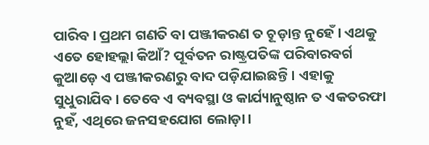ପାରିବ। ପ୍ରଥମ ଗଣତି ବା ପଞ୍ଜୀକରଣ ତ ଚୂଡ଼ାନ୍ତ ନୁହେଁ। ଏଥକୁ ଏତେ ହୋହଲ୍ଲା କିଆଁ? ପୂର୍ବତନ ରାଷ୍ଟ୍ରପତିଙ୍କ ପରିବାରବର୍ଗ କୁଆଡ଼େ ଏ ପଞ୍ଜୀକରଣରୁ ବାଦ ପଡ଼ିଯାଇଛନ୍ତି। ଏହାକୁ ସୁଧୁରାଯିବ। ତେବେ ଏ ବ୍ୟବସ୍ଥା ଓ କାର୍ଯ୍ୟାନୁଷ୍ଠାନ ତ ଏକତରଫା ନୁହଁ, ଏଥିରେ ଜନସହଯୋଗ ଲୋଡ଼ା।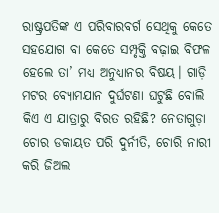ରାଷ୍ଟ୍ରପତିଙ୍କ ଏ ପରିବାରବର୍ଗ ସେଥିକୁ କେତେ ସହଯୋଗ ବା କେତେ ସମ୍ପୃକ୍ତି ବଢ଼ାଇ ବିଫଳ ହେଲେ ତା’ ମଧ୍ୟ ଅନୁଧ୍ୟାନର ବିଷୟ। ଗାଡ଼ି ମଟର ବ୍ୟୋମଯାନ ଦୁର୍ଘଟଣା ଘଟୁଛି ବୋଲି କିଏ ଏ ଯାତ୍ରାରୁ ବିରତ ରହିଛି? ନେତାଗୁଡ଼ା ଚୋର ଡକାୟତ ପରି ଦୁର୍ନୀତି, ଚୋରି ନାରୀ କରି ଜିଅଲ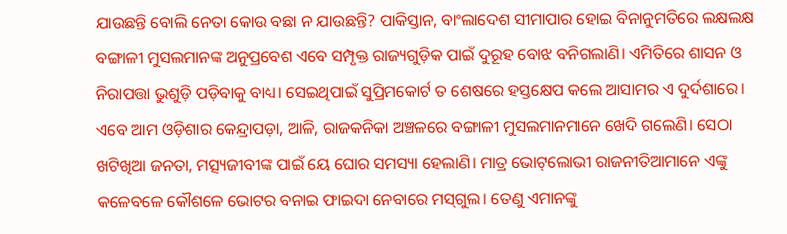ଯାଉଛନ୍ତି ବୋଲି ନେତା କୋଉ ବଛା ନ ଯାଉଛନ୍ତି? ପାକିସ୍ତାନ, ବାଂଲାଦେଶ ସୀମାପାର ହୋଇ ବିନାନୁମତିରେ ଲକ୍ଷଲକ୍ଷ ବଙ୍ଗାଳୀ ମୁସଲମାନଙ୍କ ଅନୁପ୍ରବେଶ ଏବେ ସମ୍ପୃକ୍ତ ରାଜ୍ୟଗୁଡ଼ିକ ପାଇଁ ଦୁରୂହ ବୋଝ ବନିଗଲାଣି। ଏମିତିରେ ଶାସନ ଓ ନିରାପତ୍ତା ଭୁଶୁଡ଼ି ପଡ଼ିବାକୁ ବାଧ୍ୟ। ସେଇଥିପାଇଁ ସୁପ୍ରିମକୋର୍ଟ ତ ଶେଷରେ ହସ୍ତକ୍ଷେପ କଲେ ଆସାମର ଏ ଦୁର୍ଦଶାରେ। ଏବେ ଆମ ଓଡ଼ିଶାର କେନ୍ଦ୍ରାପଡ଼ା, ଆଳି, ରାଜକନିକା ଅଞ୍ଚଳରେ ବଙ୍ଗାଳୀ ମୁସଲମାନମାନେ ଖେଦି ଗଲେଣି। ସେଠା ଖଟିଖିଆ ଜନତା, ମତ୍ସ୍ୟଜୀବୀଙ୍କ ପାଇଁ ୟେ ଘୋର ସମସ୍ୟା ହେଲାଣି। ମାତ୍ର ଭୋଟ୍‌ଲୋଭୀ ରାଜନୀତିଆମାନେ ଏଙ୍କୁ କଳେବଳେ କୌଶଳେ ଭୋଟର ବନାଇ ଫାଇଦା ନେବାରେ ମସ୍‌ଗୁଲ। ତେଣୁ ଏମାନଙ୍କୁ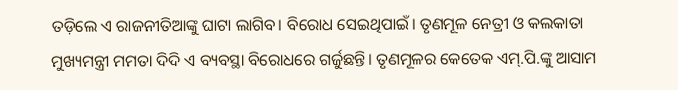ତଡ଼ିଲେ ଏ ରାଜନୀତିଆଙ୍କୁ ଘାଟା ଲାଗିବ। ବିରୋଧ ସେଇଥିପାଇଁ। ତୃଣମୂଳ ନେତ୍ରୀ ଓ କଲକାତା ମୁଖ୍ୟମନ୍ତ୍ରୀ ମମତା ଦିଦି ଏ ବ୍ୟବସ୍ଥା ବିରୋଧରେ ଗର୍ଜୁଛନ୍ତି। ତୃଣମୂଳର କେତେକ ଏମ୍‌.ପି.ଙ୍କୁ ଆସାମ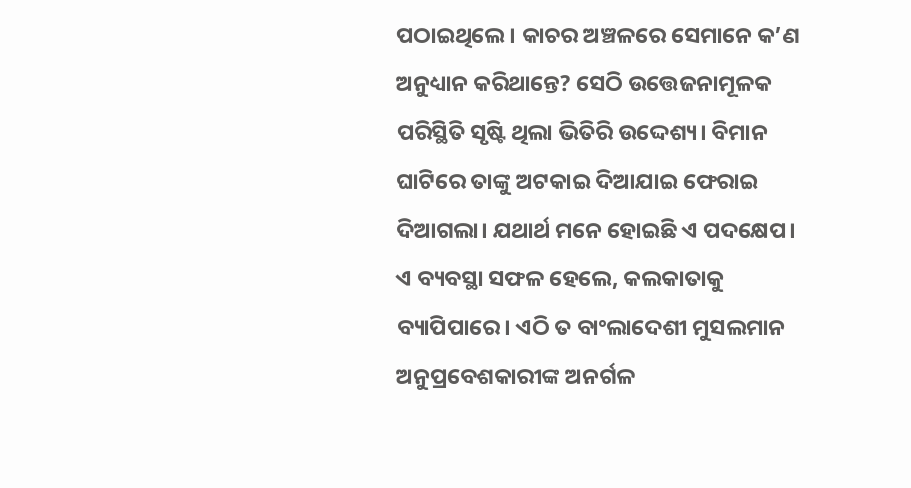ପଠାଇଥିଲେ। କାଚର ଅଞ୍ଚଳରେ ସେମାନେ କ’ଣ ଅନୁଧ୍ୟାନ କରିଥାନ୍ତେ? ସେଠି ଉତ୍ତେଜନାମୂଳକ ପରିସ୍ଥିତି ସୃଷ୍ଟି ଥିଲା ଭିତିରି ଉଦ୍ଦେଶ୍ୟ। ବିମାନ ଘାଟିରେ ତାଙ୍କୁ ଅଟକାଇ ଦିଆଯାଇ ଫେରାଇ ଦିଆଗଲା। ଯଥାର୍ଥ ମନେ ହୋଇଛି ଏ ପଦକ୍ଷେପ। ଏ ବ୍ୟବସ୍ଥା ସଫଳ ହେଲେ, କଲକାତାକୁ ବ୍ୟାପିପାରେ। ଏଠି ତ ବାଂଲାଦେଶୀ ମୁସଲମାନ ଅନୁପ୍ରବେଶକାରୀଙ୍କ ଅନର୍ଗଳ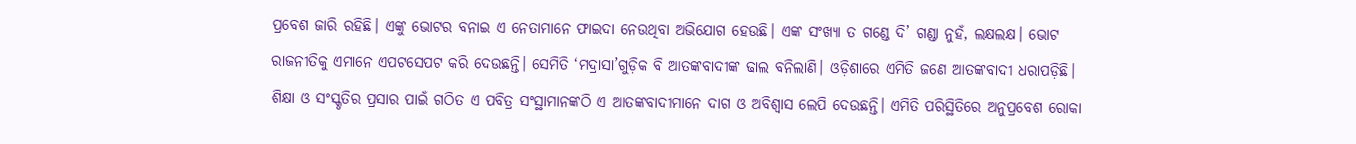ପ୍ରବେଶ ଜାରି ରହିଛି। ଏଙ୍କୁ ଭୋଟର ବନାଇ ଏ ନେତାମାନେ ଫାଇଦା ନେଉଥିବା ଅଭିଯୋଗ ହେଉଛି। ଏଙ୍କ ସଂଖ୍ୟା ତ ଗଣ୍ଡେ ଦି’ ଗଣ୍ଡା ନୁହଁ, ଲକ୍ଷଲକ୍ଷ। ଭୋଟ ରାଜନୀତିକୁ ଏମାନେ ଏପଟସେପଟ କରି ଦେଉଛନ୍ତି। ସେମିତି ‘ମଦ୍ରାସା’ଗୁଡ଼ିକ ବି ଆତଙ୍କବାଦୀଙ୍କ ଢାଲ ବନିଲାଣି। ଓଡ଼ିଶାରେ ଏମିତି ଜଣେ ଆତଙ୍କବାଦୀ ଧରାପଡ଼ିଛି। ଶିକ୍ଷା ଓ ସଂସ୍କୃତିର ପ୍ରସାର ପାଇଁ ଗଠିତ ଏ ପବିତ୍ର ସଂସ୍ଥାମାନଙ୍କଠି ଏ ଆତଙ୍କବାଦୀମାନେ ଦାଗ ଓ ଅବିଶ୍ୱାସ ଲେପି ଦେଉଛନ୍ତି। ଏମିତି ପରିସ୍ଥିତିରେ ଅନୁପ୍ରବେଶ ରୋକା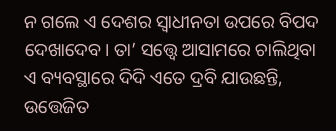ନ ଗଲେ ଏ ଦେଶର ସ୍ୱାଧୀନତା ଉପରେ ବିପଦ ଦେଖାଦେବ। ତା’ ସତ୍ତ୍ୱେ ଆସାମରେ ଚାଲିଥିବା ଏ ବ୍ୟବସ୍ଥାରେ ଦିଦି ଏତେ ଦ୍ରବି ଯାଉଛନ୍ତି, ଉତ୍ତେଜିତ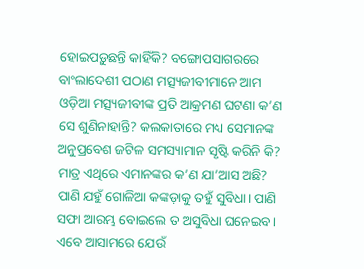ହୋଇପଡ଼ୁଛନ୍ତି କାହିଁକି? ବଙ୍ଗୋପସାଗରରେ ବାଂଲାଦେଶୀ ପଠାଣ ମତ୍ସ୍ୟଜୀବୀମାନେ ଆମ ଓଡ଼ିଆ ମତ୍ସ୍ୟଜୀବୀଙ୍କ ପ୍ରତି ଆକ୍ରମଣ ଘଟଣା କ’ଣ ସେ ଶୁଣିନାହାନ୍ତି? କଲକାତାରେ ମଧ୍ୟ ସେମାନଙ୍କ ଅନୁପ୍ରବେଶ ଜଟିଳ ସମସ୍ୟାମାନ ସୃଷ୍ଟି କରିନି କି? ମାତ୍ର ଏଥିରେ ଏମାନଙ୍କର କ’ଣ ଯା’ଆସ ଅଛି? ପାଣି ଯହୁଁ ଗୋଳିଆ କଙ୍କଡ଼ାକୁ ତହୁଁ ସୁବିଧା। ପାଣି ସଫା ଆରମ୍ଭ ବୋଇଲେ ତ ଅସୁବିଧା ଘନେଇବ। ଏବେ ଆସାମରେ ଯେଉଁ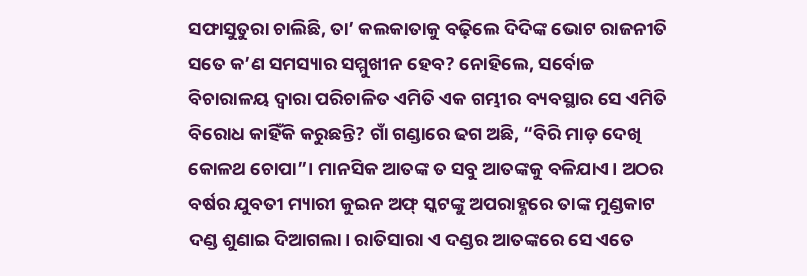ସଫାସୁତୁରା ଚାଲିଛି, ତା’ କଲକାତାକୁ ବଢ଼ିଲେ ଦିଦିଙ୍କ ଭୋଟ ରାଜନୀତି ସତେ କ’ଣ ସମସ୍ୟାର ସମ୍ମୁଖୀନ ହେବ? ନୋହିଲେ, ସର୍ବୋଚ୍ଚ ବିଚାରାଳୟ ଦ୍ୱାରା ପରିଚାଳିତ ଏମିତି ଏକ ଗମ୍ଭୀର ବ୍ୟବସ୍ଥାର ସେ ଏମିତି ବିରୋଧ କାହିଁକି କରୁଛନ୍ତି? ଗାଁ ଗଣ୍ଡାରେ ଢଗ ଅଛି, “ବିରି ମାଡ଼ ଦେଖି କୋଳଥ ଚୋପା”। ମାନସିକ ଆତଙ୍କ ତ ସବୁ ଆତଙ୍କକୁ ବଳିଯାଏ। ଅଠର ବର୍ଷର ଯୁବତୀ ମ୍ୟାରୀ କୁଇନ ଅଫ୍‌ ସ୍କଟଙ୍କୁ ଅପରାହ୍ଣରେ ତାଙ୍କ ମୁଣ୍ଡକାଟ ଦଣ୍ଡ ଶୁଣାଇ ଦିଆଗଲା। ରାତିସାରା ଏ ଦଣ୍ଡର ଆତଙ୍କରେ ସେ ଏତେ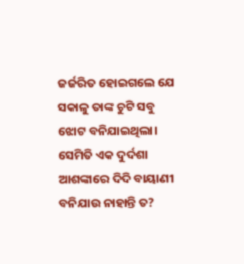ଜର୍ଜରିତ ହୋଇଗଲେ ଯେ ସକାଳୁ ତାଙ୍କ ଚୁଟି ସବୁ ଝୋଟ ବନିଯାଇଥିଲା। ସେମିତି ଏକ ଦୁର୍ଦଶା ଆଶଙ୍କାରେ ଦିଦି ବାୟାଣୀ ବନିଯାଉ ନାହାନ୍ତି ତ?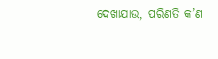ଦେଖାଯାଉ, ପରିଣତି କ’ଣ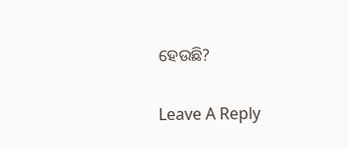ହେଉଛି?

Leave A Reply